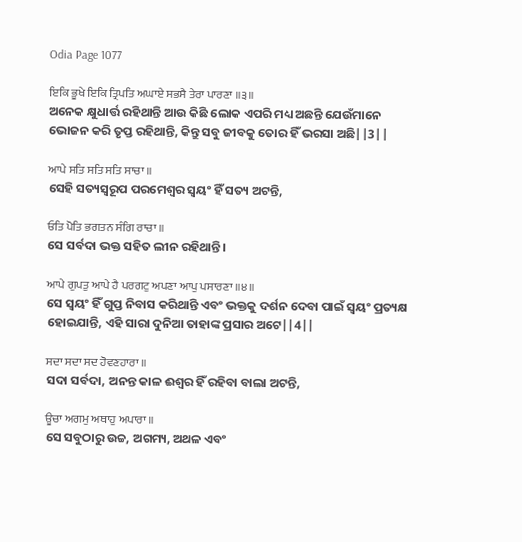Odia Page 1077

ਇਕਿ ਭੂਖੇ ਇਕਿ ਤ੍ਰਿਪਤਿ ਅਘਾਏ ਸਭਸੈ ਤੇਰਾ ਪਾਰਣਾ ॥੩॥
ଅନେକ କ୍ଷୁଧାର୍ତ୍ତ ରହିଥାନ୍ତି ଆଉ କିଛି ଲୋକ ଏପରି ମଧ୍ୟ ଅଛନ୍ତି ଯେଉଁମାନେ ଭୋଜନ କରି ତୃପ୍ତ ରହିଥାନ୍ତି, କିନ୍ତୁ ସବୁ ଜୀବକୁ ତୋର ହିଁ ଭରସା ଅଛି||3||

ਆਪੇ ਸਤਿ ਸਤਿ ਸਤਿ ਸਾਚਾ ॥
ସେହି ସତ୍ୟସ୍ଵରୂପ ପରମେଶ୍ଵର ସ୍ଵୟଂ ହିଁ ସତ୍ୟ ଅଟନ୍ତି,

ਓਤਿ ਪੋਤਿ ਭਗਤਨ ਸੰਗਿ ਰਾਚਾ ॥
ସେ ସର୍ବଦା ଭକ୍ତ ସହିତ ଲୀନ ରହିଥାନ୍ତି।

ਆਪੇ ਗੁਪਤੁ ਆਪੇ ਹੈ ਪਰਗਟੁ ਅਪਣਾ ਆਪੁ ਪਸਾਰਣਾ ॥੪॥
ସେ ସ୍ଵୟଂ ହିଁ ଗୁପ୍ତ ନିବାସ କରିଥାନ୍ତି ଏବଂ ଭକ୍ତକୁ ଦର୍ଶନ ଦେବା ପାଇଁ ସ୍ଵୟଂ ପ୍ରତ୍ୟକ୍ଷ ହୋଇଯାନ୍ତି, ଏହି ସାରା ଦୁନିଆ ତାହାଙ୍କ ପ୍ରସାର ଅଟେ||4||

ਸਦਾ ਸਦਾ ਸਦ ਹੋਵਣਹਾਰਾ ॥
ସଦା ସର୍ବଦା, ଅନନ୍ତ କାଳ ଈଶ୍ଵର ହିଁ ରହିବା ବାଲା ଅଟନ୍ତି,

ਊਚਾ ਅਗਮੁ ਅਥਾਹੁ ਅਪਾਰਾ ॥
ସେ ସବୁଠାରୁ ଉଚ୍ଚ, ଅଗମ୍ୟ, ଅଥଳ ଏବଂ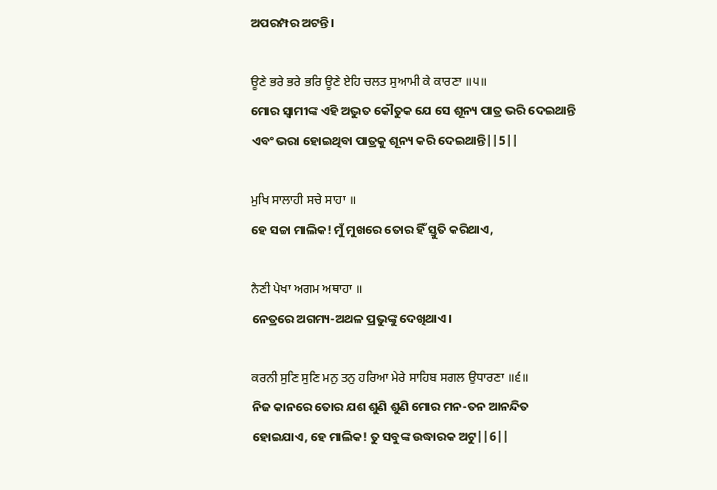ଅପରମ୍ପର ଅଟନ୍ତି।

ਊਣੇ ਭਰੇ ਭਰੇ ਭਰਿ ਊਣੇ ਏਹਿ ਚਲਤ ਸੁਆਮੀ ਕੇ ਕਾਰਣਾ ॥੫॥
ମୋର ସ୍ଵାମୀଙ୍କ ଏହି ଅଦ୍ଭୁତ କୌତୁକ ଯେ ସେ ଶୂନ୍ୟ ପାତ୍ର ଭରି ଦେଇଥାନ୍ତି ଏବଂ ଭରା ହୋଇଥିବା ପାତ୍ରକୁ ଶୂନ୍ୟ କରି ଦେଇଥାନ୍ତି||5||

ਮੁਖਿ ਸਾਲਾਹੀ ਸਚੇ ਸਾਹਾ ॥
ହେ ସଚ୍ଚା ମାଲିକ! ମୁଁ ମୁଖରେ ତୋର ହିଁ ସ୍ତୁତି କରିଥାଏ,

ਨੈਣੀ ਪੇਖਾ ਅਗਮ ਅਥਾਹਾ ॥
ନେତ୍ରରେ ଅଗମ୍ୟ-ଅଥଳ ପ୍ରଭୁଙ୍କୁ ଦେଖିଥାଏ।

ਕਰਨੀ ਸੁਣਿ ਸੁਣਿ ਮਨੁ ਤਨੁ ਹਰਿਆ ਮੇਰੇ ਸਾਹਿਬ ਸਗਲ ਉਧਾਰਣਾ ॥੬॥
ନିଜ କାନରେ ତୋର ଯଶ ଶୁଣି ଶୁଣି ମୋର ମନ-ତନ ଆନନ୍ଦିତ ହୋଇଯାଏ, ହେ ମାଲିକ! ତୁ ସବୁଙ୍କ ଉଦ୍ଧାରକ ଅଟୁ||6||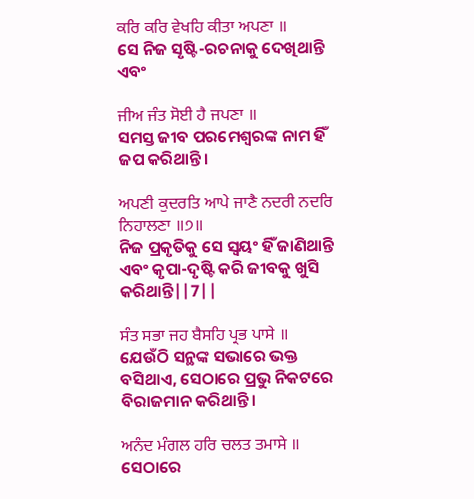ਕਰਿ ਕਰਿ ਵੇਖਹਿ ਕੀਤਾ ਅਪਣਾ ॥
ସେ ନିଜ ସୃଷ୍ଟି-ରଚନାକୁ ଦେଖିଥାନ୍ତି ଏବଂ

ਜੀਅ ਜੰਤ ਸੋਈ ਹੈ ਜਪਣਾ ॥
ସମସ୍ତ ଜୀବ ପରମେଶ୍ଵରଙ୍କ ନାମ ହିଁ ଜପ କରିଥାନ୍ତି।

ਅਪਣੀ ਕੁਦਰਤਿ ਆਪੇ ਜਾਣੈ ਨਦਰੀ ਨਦਰਿ ਨਿਹਾਲਣਾ ॥੭॥
ନିଜ ପ୍ରକୃତିକୁ ସେ ସ୍ଵୟଂ ହିଁ ଜାଣିଥାନ୍ତି ଏବଂ କୃପା-ଦୃଷ୍ଟି କରି ଜୀବକୁ ଖୁସି କରିଥାନ୍ତି||7||

ਸੰਤ ਸਭਾ ਜਹ ਬੈਸਹਿ ਪ੍ਰਭ ਪਾਸੇ ॥
ଯେଉଁଠି ସନ୍ଥଙ୍କ ସଭାରେ ଭକ୍ତ ବସିଥାଏ, ସେଠାରେ ପ୍ରଭୁ ନିକଟରେ ବିରାଜମାନ କରିଥାନ୍ତି।

ਅਨੰਦ ਮੰਗਲ ਹਰਿ ਚਲਤ ਤਮਾਸੇ ॥
ସେଠାରେ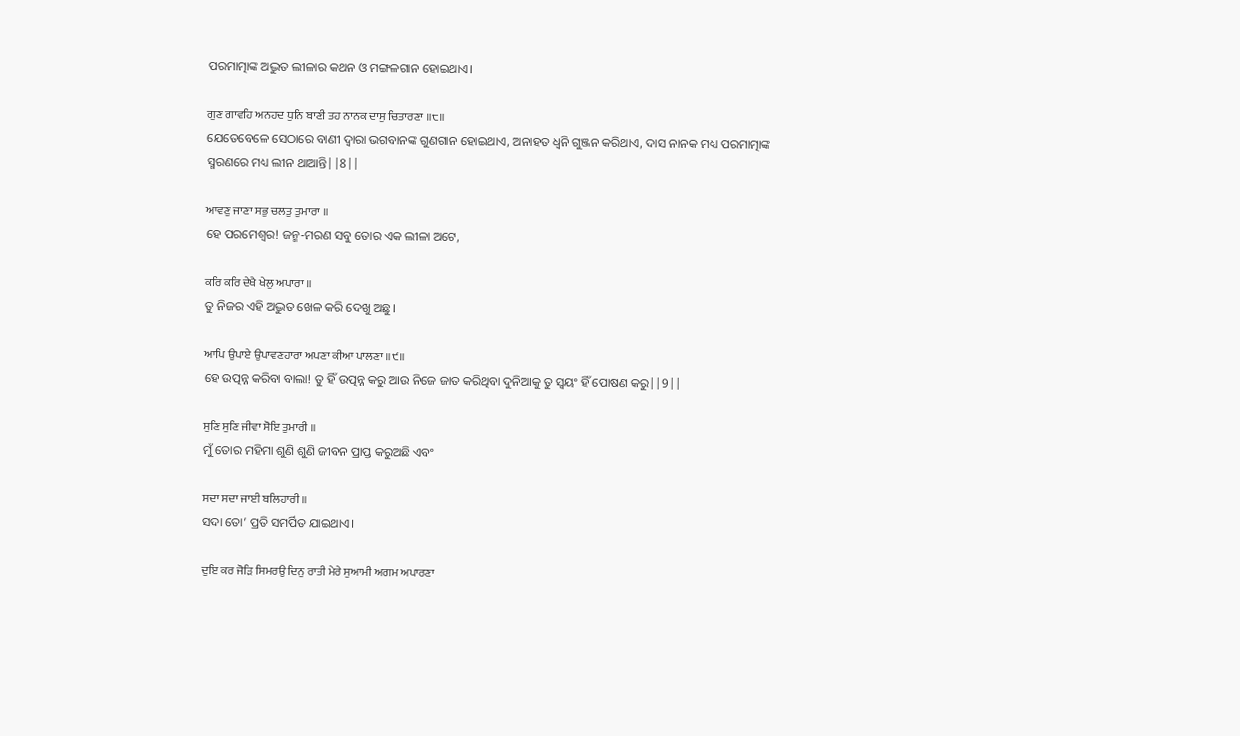ପରମାତ୍ମାଙ୍କ ଅଦ୍ଭୁତ ଲୀଳାର କଥନ ଓ ମଙ୍ଗଳଗାନ ହୋଇଥାଏ।

ਗੁਣ ਗਾਵਹਿ ਅਨਹਦ ਧੁਨਿ ਬਾਣੀ ਤਹ ਨਾਨਕ ਦਾਸੁ ਚਿਤਾਰਣਾ ॥੮॥
ଯେତେବେଳେ ସେଠାରେ ବାଣୀ ଦ୍ଵାରା ଭଗବାନଙ୍କ ଗୁଣଗାନ ହୋଇଥାଏ, ଅନାହତ ଧ୍ୱନି ଗୁଞ୍ଜନ କରିଥାଏ, ଦାସ ନାନକ ମଧ୍ୟ ପରମାତ୍ମାଙ୍କ ସ୍ମରଣରେ ମଧ୍ୟ ଲୀନ ଥାଆନ୍ତି||8||

ਆਵਣੁ ਜਾਣਾ ਸਭੁ ਚਲਤੁ ਤੁਮਾਰਾ ॥
ହେ ପରମେଶ୍ଵର! ଜନ୍ମ-ମରଣ ସବୁ ତୋର ଏକ ଲୀଳା ଅଟେ,

ਕਰਿ ਕਰਿ ਦੇਖੈ ਖੇਲੁ ਅਪਾਰਾ ॥
ତୁ ନିଜର ଏହି ଅଦ୍ଭୁତ ଖେଳ କରି ଦେଖୁ ଅଛୁ।

ਆਪਿ ਉਪਾਏ ਉਪਾਵਣਹਾਰਾ ਅਪਣਾ ਕੀਆ ਪਾਲਣਾ ॥੯॥
ହେ ଉତ୍ପନ୍ନ କରିବା ବାଲା! ତୁ ହିଁ ଉତ୍ପନ୍ନ କରୁ ଆଉ ନିଜେ ଜାତ କରିଥିବା ଦୁନିଆକୁ ତୁ ସ୍ଵୟଂ ହିଁ ପୋଷଣ କରୁ||9||

ਸੁਣਿ ਸੁਣਿ ਜੀਵਾ ਸੋਇ ਤੁਮਾਰੀ ॥
ମୁଁ ତୋର ମହିମା ଶୁଣି ଶୁଣି ଜୀବନ ପ୍ରାପ୍ତ କରୁଅଛି ଏବଂ

ਸਦਾ ਸਦਾ ਜਾਈ ਬਲਿਹਾਰੀ ॥
ସଦା ତୋ’ ପ୍ରତି ସମର୍ପିତ ଯାଇଥାଏ।

ਦੁਇ ਕਰ ਜੋੜਿ ਸਿਮਰਉ ਦਿਨੁ ਰਾਤੀ ਮੇਰੇ ਸੁਆਮੀ ਅਗਮ ਅਪਾਰਣਾ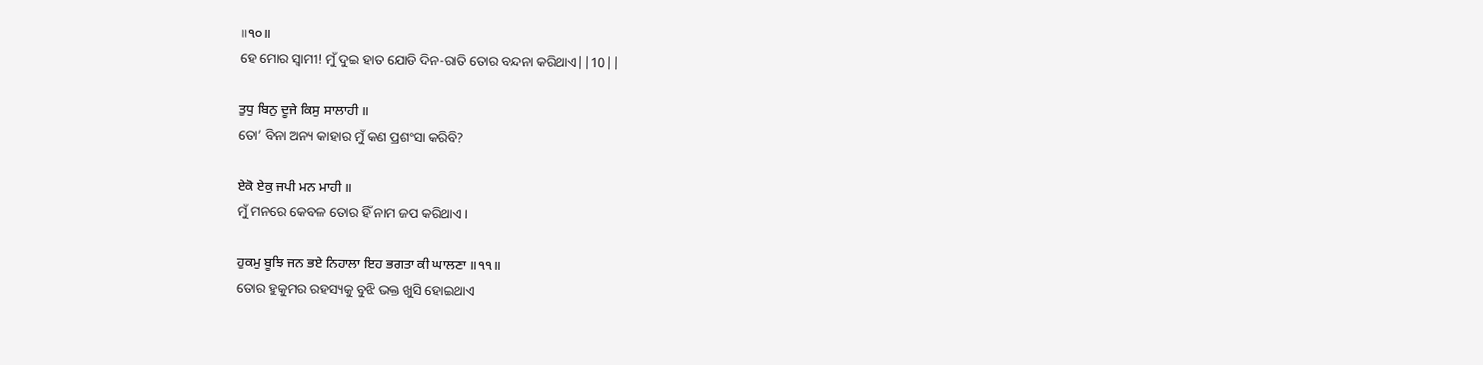॥੧੦॥
ହେ ମୋର ସ୍ଵାମୀ! ମୁଁ ଦୁଇ ହାତ ଯୋଡି ଦିନ-ରାତି ତୋର ବନ୍ଦନା କରିଥାଏ||10||

ਤੁਧੁ ਬਿਨੁ ਦੂਜੇ ਕਿਸੁ ਸਾਲਾਹੀ ॥
ତୋ’ ବିନା ଅନ୍ୟ କାହାର ମୁଁ କଣ ପ୍ରଶଂସା କରିବି?

ਏਕੋ ਏਕੁ ਜਪੀ ਮਨ ਮਾਹੀ ॥
ମୁଁ ମନରେ କେବଳ ତୋର ହିଁ ନାମ ଜପ କରିଥାଏ।

ਹੁਕਮੁ ਬੂਝਿ ਜਨ ਭਏ ਨਿਹਾਲਾ ਇਹ ਭਗਤਾ ਕੀ ਘਾਲਣਾ ॥੧੧॥
ତୋର ହୁକୁମର ରହସ୍ୟକୁ ବୁଝି ଭକ୍ତ ଖୁସି ହୋଇଥାଏ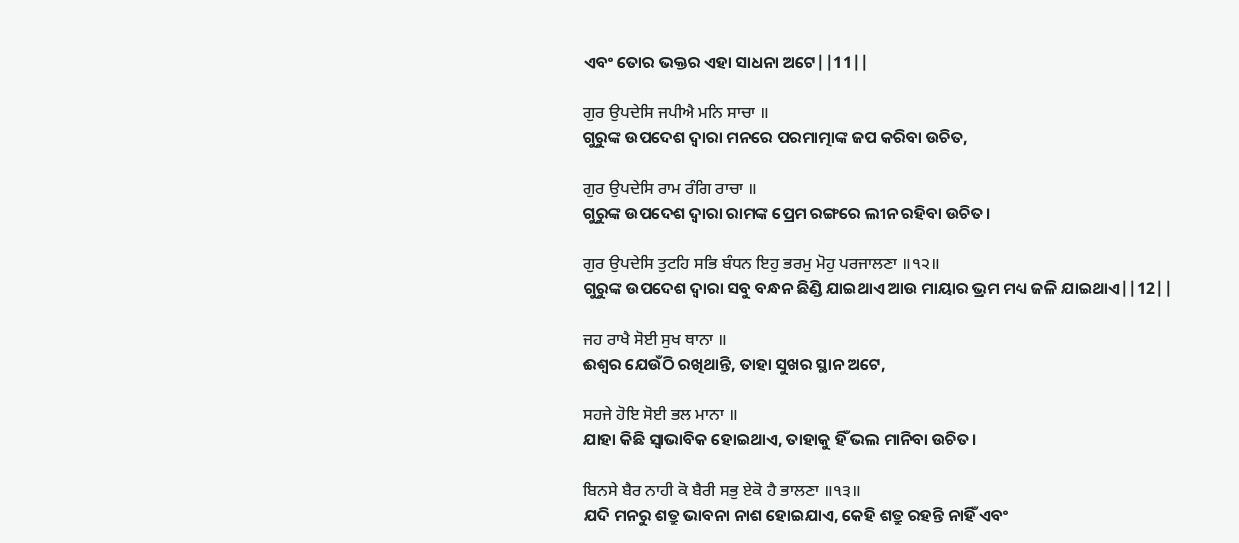ଏବଂ ତୋର ଭକ୍ତର ଏହା ସାଧନା ଅଟେ||11||

ਗੁਰ ਉਪਦੇਸਿ ਜਪੀਐ ਮਨਿ ਸਾਚਾ ॥
ଗୁରୁଙ୍କ ଉପଦେଶ ଦ୍ଵାରା ମନରେ ପରମାତ୍ମାଙ୍କ ଜପ କରିବା ଉଚିତ,

ਗੁਰ ਉਪਦੇਸਿ ਰਾਮ ਰੰਗਿ ਰਾਚਾ ॥
ଗୁରୁଙ୍କ ଉପଦେଶ ଦ୍ଵାରା ରାମଙ୍କ ପ୍ରେମ ରଙ୍ଗରେ ଲୀନ ରହିବା ଉଚିତ।

ਗੁਰ ਉਪਦੇਸਿ ਤੁਟਹਿ ਸਭਿ ਬੰਧਨ ਇਹੁ ਭਰਮੁ ਮੋਹੁ ਪਰਜਾਲਣਾ ॥੧੨॥
ଗୁରୁଙ୍କ ଉପଦେଶ ଦ୍ଵାରା ସବୁ ବନ୍ଧନ ଛିଣ୍ଡି ଯାଇଥାଏ ଆଉ ମାୟାର ଭ୍ରମ ମଧ୍ୟ ଜଳି ଯାଇଥାଏ||12||

ਜਹ ਰਾਖੈ ਸੋਈ ਸੁਖ ਥਾਨਾ ॥
ଈଶ୍ଵର ଯେଉଁଠି ରଖିଥାନ୍ତି, ତାହା ସୁଖର ସ୍ଥାନ ଅଟେ,

ਸਹਜੇ ਹੋਇ ਸੋਈ ਭਲ ਮਾਨਾ ॥
ଯାହା କିଛି ସ୍ଵାଭାବିକ ହୋଇଥାଏ, ତାହାକୁ ହିଁ ଭଲ ମାନିବା ଉଚିତ।

ਬਿਨਸੇ ਬੈਰ ਨਾਹੀ ਕੋ ਬੈਰੀ ਸਭੁ ਏਕੋ ਹੈ ਭਾਲਣਾ ॥੧੩॥
ଯଦି ମନରୁ ଶତ୍ରୁ ଭାବନା ନାଶ ହୋଇଯାଏ, କେହି ଶତ୍ରୁ ରହନ୍ତି ନାହିଁ ଏବଂ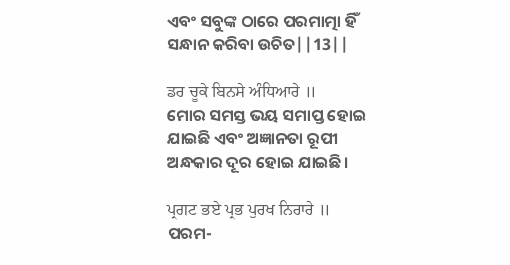ଏବଂ ସବୁଙ୍କ ଠାରେ ପରମାତ୍ମା ହିଁ ସନ୍ଧାନ କରିବା ଉଚିତ||13||

ਡਰ ਚੂਕੇ ਬਿਨਸੇ ਅੰਧਿਆਰੇ ॥
ମୋର ସମସ୍ତ ଭୟ ସମାପ୍ତ ହୋଇ ଯାଇଛି ଏବଂ ଅଜ୍ଞାନତା ରୂପୀ ଅନ୍ଧକାର ଦୂର ହୋଇ ଯାଇଛି।

ਪ੍ਰਗਟ ਭਏ ਪ੍ਰਭ ਪੁਰਖ ਨਿਰਾਰੇ ॥
ପରମ-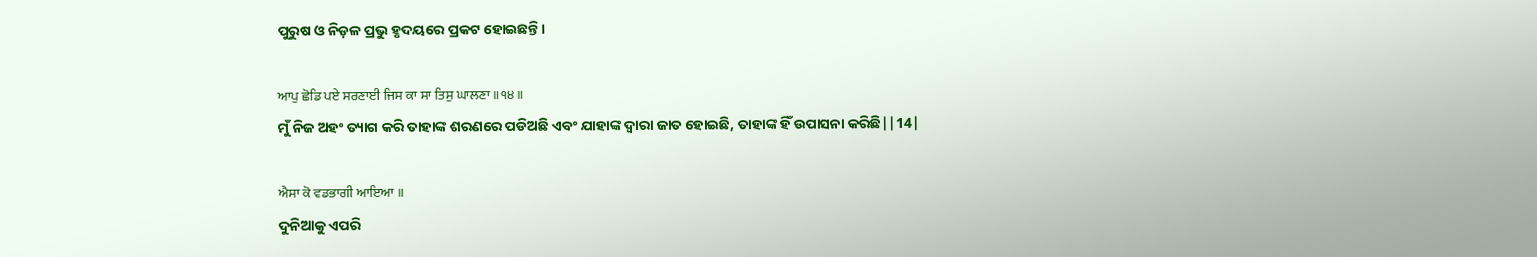ପୁରୁଷ ଓ ନିଡ଼ଳ ପ୍ରଭୁ ହୃଦୟରେ ପ୍ରକଟ ହୋଇଛନ୍ତି।

ਆਪੁ ਛੋਡਿ ਪਏ ਸਰਣਾਈ ਜਿਸ ਕਾ ਸਾ ਤਿਸੁ ਘਾਲਣਾ ॥੧੪॥
ମୁଁ ନିଜ ଅହଂ ତ୍ୟାଗ କରି ତାହାଙ୍କ ଶରଣରେ ପଡିଅଛି ଏବଂ ଯାହାଙ୍କ ଦ୍ଵାରା ଜାତ ହୋଇଛି, ତାହାଙ୍କ ହିଁ ଉପାସନା କରିଛି||14|

ਐਸਾ ਕੋ ਵਡਭਾਗੀ ਆਇਆ ॥
ଦୁନିଆକୁ ଏପରି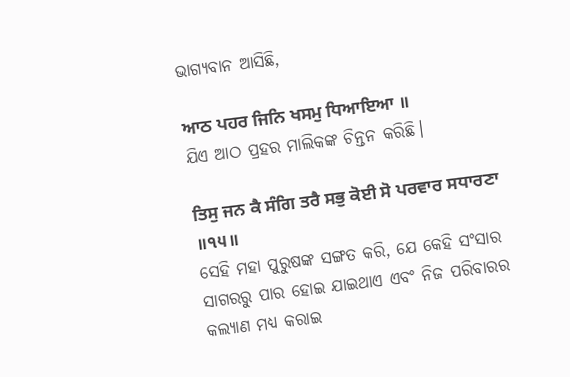ଭାଗ୍ୟବାନ ଆସିଛି,

ਆਠ ਪਹਰ ਜਿਨਿ ਖਸਮੁ ਧਿਆਇਆ ॥
ଯିଏ ଆଠ ପ୍ରହର ମାଲିକଙ୍କ ଚିନ୍ତନ କରିଛି।

ਤਿਸੁ ਜਨ ਕੈ ਸੰਗਿ ਤਰੈ ਸਭੁ ਕੋਈ ਸੋ ਪਰਵਾਰ ਸਧਾਰਣਾ ॥੧੫॥
ସେହି ମହା ପୁରୁଷଙ୍କ ସଙ୍ଗତ କରି, ଯେ କେହି ସଂସାର ସାଗରରୁ ପାର ହୋଇ ଯାଇଥାଏ ଏବଂ ନିଜ ପରିବାରର କଲ୍ୟାଣ ମଧ୍ୟ କରାଇ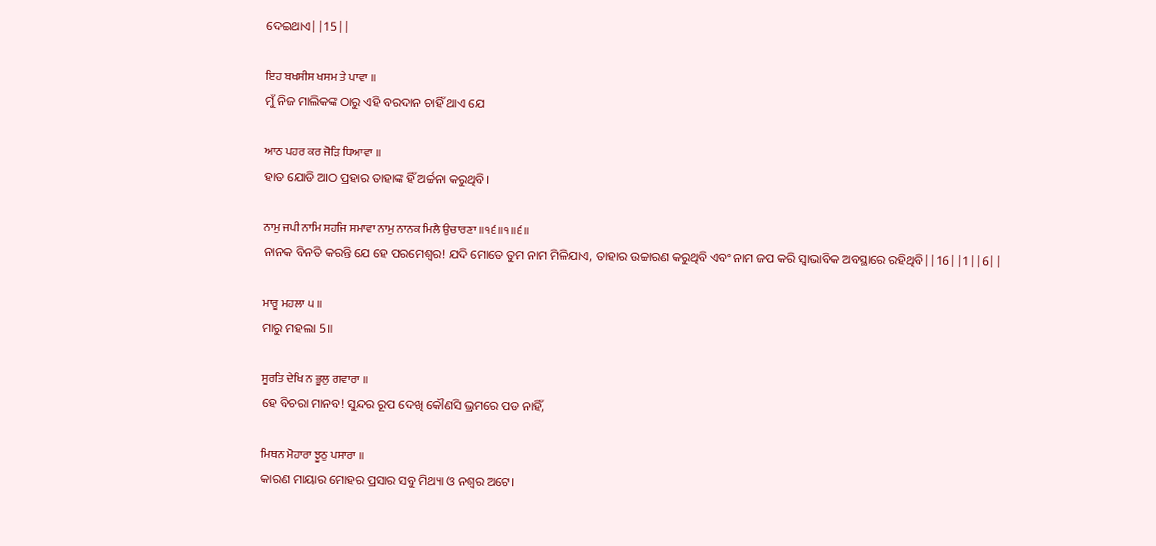ଦେଇଥାଏ||15||

ਇਹ ਬਖਸੀਸ ਖਸਮ ਤੇ ਪਾਵਾ ॥
ମୁଁ ନିଜ ମାଲିକଙ୍କ ଠାରୁ ଏହି ବରଦାନ ଚାହିଁ ଥାଏ ଯେ

ਆਠ ਪਹਰ ਕਰ ਜੋੜਿ ਧਿਆਵਾ ॥
ହାତ ଯୋଡି ଆଠ ପ୍ରହାର ତାହାଙ୍କ ହିଁ ଅର୍ଚ୍ଚନା କରୁଥିବି।

ਨਾਮੁ ਜਪੀ ਨਾਮਿ ਸਹਜਿ ਸਮਾਵਾ ਨਾਮੁ ਨਾਨਕ ਮਿਲੈ ਉਚਾਰਣਾ ॥੧੬॥੧॥੬॥
ନାନକ ବିନତି କରନ୍ତି ଯେ ହେ ପରମେଶ୍ଵର! ଯଦି ମୋତେ ତୁମ ନାମ ମିଳିଯାଏ, ତାହାର ଉଚ୍ଚାରଣ କରୁଥିବି ଏବଂ ନାମ ଜପ କରି ସ୍ଵାଭାବିକ ଅବସ୍ଥାରେ ରହିଥିବି||16||1||6||

ਮਾਰੂ ਮਹਲਾ ੫ ॥
ମାରୁ ମହଲା 5॥

ਸੂਰਤਿ ਦੇਖਿ ਨ ਭੂਲੁ ਗਵਾਰਾ ॥
ହେ ବିଚରା ମାନବ! ସୁନ୍ଦର ରୂପ ଦେଖି କୌଣସି ଭ୍ରମରେ ପଡ ନାହିଁ,

ਮਿਥਨ ਮੋਹਾਰਾ ਝੂਠੁ ਪਸਾਰਾ ॥
କାରଣ ମାୟାର ମୋହର ପ୍ରସାର ସବୁ ମିଥ୍ୟା ଓ ନଶ୍ଵର ଅଟେ।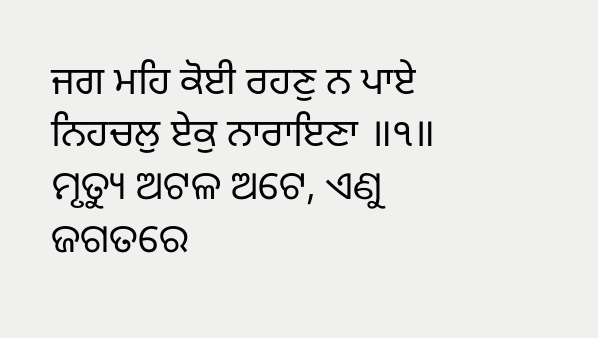ਜਗ ਮਹਿ ਕੋਈ ਰਹਣੁ ਨ ਪਾਏ ਨਿਹਚਲੁ ਏਕੁ ਨਾਰਾਇਣਾ ॥੧॥
ମୃତ୍ୟୁ ଅଟଳ ଅଟେ, ଏଣୁ ଜଗତରେ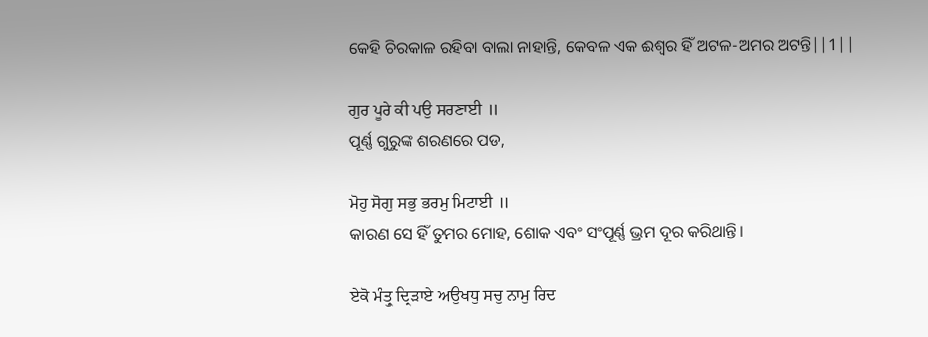କେହି ଚିରକାଳ ରହିବା ବାଲା ନାହାନ୍ତି, କେବଳ ଏକ ଈଶ୍ଵର ହିଁ ଅଟଳ-ଅମର ଅଟନ୍ତି||1||

ਗੁਰ ਪੂਰੇ ਕੀ ਪਉ ਸਰਣਾਈ ॥
ପୂର୍ଣ୍ଣ ଗୁରୁଙ୍କ ଶରଣରେ ପଡ,

ਮੋਹੁ ਸੋਗੁ ਸਭੁ ਭਰਮੁ ਮਿਟਾਈ ॥
କାରଣ ସେ ହିଁ ତୁମର ମୋହ, ଶୋକ ଏବଂ ସଂପୂର୍ଣ୍ଣ ଭ୍ରମ ଦୂର କରିଥାନ୍ତି।

ਏਕੋ ਮੰਤ੍ਰੁ ਦ੍ਰਿੜਾਏ ਅਉਖਧੁ ਸਚੁ ਨਾਮੁ ਰਿਦ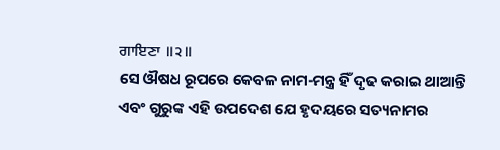ਗਾਇਣਾ ॥੨॥
ସେ ଔଷଧ ରୂପରେ କେବଳ ନାମ-ମନ୍ତ୍ର ହିଁ ଦୃଢ କରାଇ ଥାଆନ୍ତି ଏବଂ ଗୁରୁଙ୍କ ଏହି ଉପଦେଶ ଯେ ହୃଦୟରେ ସତ୍ୟନାମର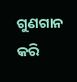ଗୁଣଗାନ କରି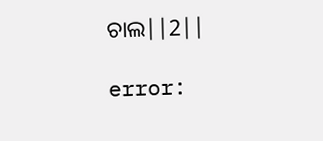ଚାଲ||2||

error: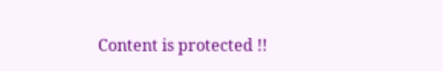Content is protected !!